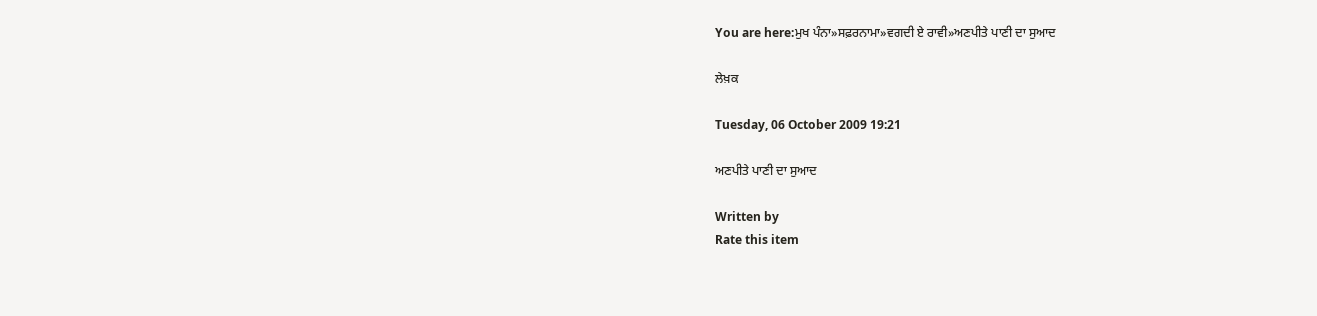You are here:ਮੁਖ ਪੰਨਾ»ਸਫ਼ਰਨਾਮਾ»ਵਗਦੀ ਏ ਰਾਵੀ»ਅਣਪੀਤੇ ਪਾਣੀ ਦਾ ਸੁਆਦ

ਲੇਖ਼ਕ

Tuesday, 06 October 2009 19:21

ਅਣਪੀਤੇ ਪਾਣੀ ਦਾ ਸੁਆਦ

Written by
Rate this item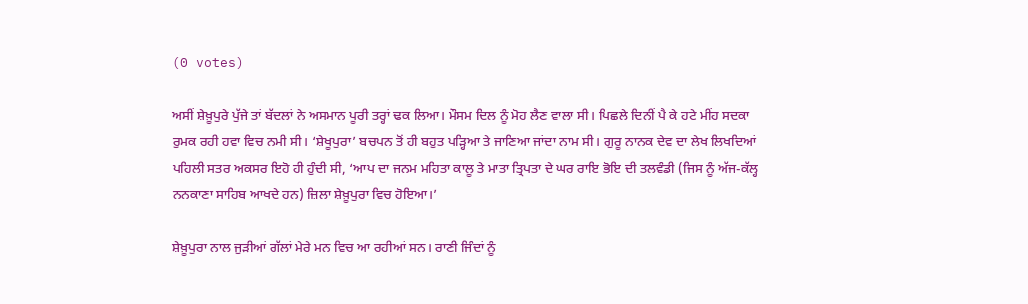(0 votes)

ਅਸੀਂ ਸ਼ੇਖ਼ੂਪੁਰੇ ਪੁੱਜੇ ਤਾਂ ਬੱਦਲਾਂ ਨੇ ਅਸਮਾਨ ਪੂਰੀ ਤਰ੍ਹਾਂ ਢਕ ਲਿਆ। ਮੌਸਮ ਦਿਲ ਨੂੰ ਮੋਹ ਲੈਣ ਵਾਲਾ ਸੀ। ਪਿਛਲੇ ਦਿਨੀਂ ਪੈ ਕੇ ਹਟੇ ਮੀਂਹ ਸਦਕਾ ਰੁਮਕ ਰਹੀ ਹਵਾ ਵਿਚ ਨਮੀ ਸੀ। ‘ਸ਼ੇਖੂਪੁਰਾ’ ਬਚਪਨ ਤੋਂ ਹੀ ਬਹੁਤ ਪੜ੍ਹਿਆ ਤੇ ਜਾਣਿਆ ਜਾਂਦਾ ਨਾਮ ਸੀ। ਗੁਰੂ ਨਾਨਕ ਦੇਵ ਦਾ ਲੇਖ ਲਿਖਦਿਆਂ ਪਹਿਲੀ ਸਤਰ ਅਕਸਰ ਇਹੋ ਹੀ ਹੁੰਦੀ ਸੀ, ‘ਆਪ ਦਾ ਜਨਮ ਮਹਿਤਾ ਕਾਲੂ ਤੇ ਮਾਤਾ ਤ੍ਰਿਪਤਾ ਦੇ ਘਰ ਰਾਇ ਭੋਇ ਦੀ ਤਲਵੰਡੀ (ਜਿਸ ਨੂੰ ਅੱਜ-ਕੱਲ੍ਹ ਨਨਕਾਣਾ ਸਾਹਿਬ ਆਖਦੇ ਹਨ) ਜ਼ਿਲਾ ਸ਼ੇਖ਼ੂਪੁਰਾ ਵਿਚ ਹੋਇਆ।’

ਸ਼ੇਖ਼ੂਪੁਰਾ ਨਾਲ ਜੁੜੀਆਂ ਗੱਲਾਂ ਮੇਰੇ ਮਨ ਵਿਚ ਆ ਰਹੀਆਂ ਸਨ। ਰਾਣੀ ਜਿੰਦਾਂ ਨੂੰ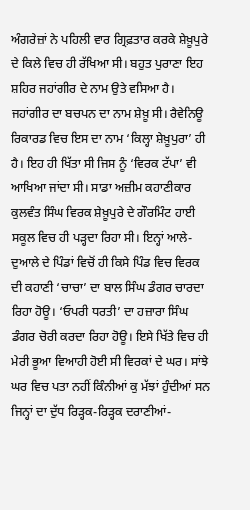ਅੰਗਰੇਜ਼ਾਂ ਨੇ ਪਹਿਲੀ ਵਾਰ ਗ੍ਰਿਫ਼ਤਾਰ ਕਰਕੇ ਸ਼ੇਖ਼ੂਪੁਰੇ ਦੇ ਕਿਲੇ ਵਿਚ ਹੀ ਰੱਖਿਆ ਸੀ। ਬਹੁਤ ਪੁਰਾਣਾ ਇਹ ਸ਼ਹਿਰ ਜਹਾਂਗੀਰ ਦੇ ਨਾਮ ਉਤੇ ਵਸਿਆ ਹੈ। ਜਹਾਂਗੀਰ ਦਾ ਬਚਪਨ ਦਾ ਨਾਮ ਸ਼ੇਖ਼ੂ ਸੀ। ਰੈਵੇਨਿਊ ਰਿਕਾਰਡ ਵਿਚ ਇਸ ਦਾ ਨਾਮ ‘ਕਿਲ੍ਹਾ ਸ਼ੇਖ਼ੂਪੁਰਾ’ ਹੀ ਹੈ। ਇਹ ਹੀ ਖਿੱਤਾ ਸੀ ਜਿਸ ਨੂੰ ‘ਵਿਰਕ ਟੱਪਾ’ ਵੀ ਆਖਿਆ ਜਾਂਦਾ ਸੀ। ਸਾਡਾ ਅਜ਼ੀਮ ਕਹਾਣੀਕਾਰ ਕੁਲਵੰਤ ਸਿੰਘ ਵਿਰਕ ਸ਼ੇਖ਼ੂਪੁਰੇ ਦੇ ਗੌਰਮਿੰਟ ਹਾਈ ਸਕੂਲ ਵਿਚ ਹੀ ਪੜ੍ਹਦਾ ਰਿਹਾ ਸੀ। ਇਨ੍ਹਾਂ ਆਲੇ-ਦੁਆਲੇ ਦੇ ਪਿੰਡਾਂ ਵਿਚੋਂ ਹੀ ਕਿਸੇ ਪਿੰਡ ਵਿਚ ਵਿਰਕ ਦੀ ਕਹਾਣੀ ‘ਚਾਚਾ’ ਦਾ ਬਾਲ ਸਿੰਘ ਡੰਗਰ ਚਾਰਦਾ ਰਿਹਾ ਹੋਊ। ‘ਓਪਰੀ ਧਰਤੀ’ ਦਾ ਹਜ਼ਾਰਾ ਸਿੰਘ ਡੰਗਰ ਚੋਰੀ ਕਰਦਾ ਰਿਹਾ ਹੋਊ। ਇਸੇ ਖਿੱਤੇ ਵਿਚ ਹੀ ਮੇਰੀ ਭੂਆ ਵਿਆਹੀ ਹੋਈ ਸੀ ਵਿਰਕਾਂ ਦੇ ਘਰ। ਸਾਂਝੇ ਘਰ ਵਿਚ ਪਤਾ ਨਹੀਂ ਕਿੰਨੀਆਂ ਕੁ ਮੱਝਾਂ ਹੁੰਦੀਆਂ ਸਨ ਜਿਨ੍ਹਾਂ ਦਾ ਦੁੱਧ ਰਿੜ੍ਹਕ-ਰਿੜ੍ਹਕ ਦਰਾਣੀਆਂ-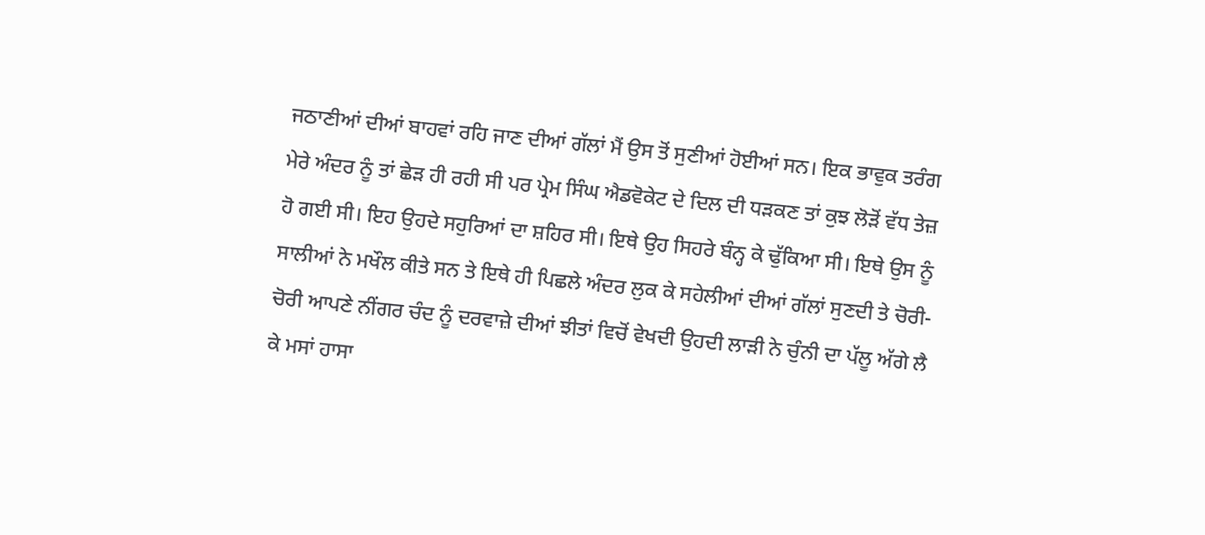ਜਠਾਣੀਆਂ ਦੀਆਂ ਬਾਹਵਾਂ ਰਹਿ ਜਾਣ ਦੀਆਂ ਗੱਲਾਂ ਮੈਂ ਉਸ ਤੋਂ ਸੁਣੀਆਂ ਹੋਈਆਂ ਸਨ। ਇਕ ਭਾਵੁਕ ਤਰੰਗ ਮੇਰੇ ਅੰਦਰ ਨੂੰ ਤਾਂ ਛੇੜ ਹੀ ਰਹੀ ਸੀ ਪਰ ਪ੍ਰੇਮ ਸਿੰਘ ਐਡਵੋਕੇਟ ਦੇ ਦਿਲ ਦੀ ਧੜਕਣ ਤਾਂ ਕੁਝ ਲੋੜੋਂ ਵੱਧ ਤੇਜ਼ ਹੋ ਗਈ ਸੀ। ਇਹ ਉਹਦੇ ਸਹੁਰਿਆਂ ਦਾ ਸ਼ਹਿਰ ਸੀ। ਇਥੇ ਉਹ ਸਿਹਰੇ ਬੰਨ੍ਹ ਕੇ ਢੁੱਕਿਆ ਸੀ। ਇਥੇ ਉਸ ਨੂੰ ਸਾਲੀਆਂ ਨੇ ਮਖੌਲ ਕੀਤੇ ਸਨ ਤੇ ਇਥੇ ਹੀ ਪਿਛਲੇ ਅੰਦਰ ਲੁਕ ਕੇ ਸਹੇਲੀਆਂ ਦੀਆਂ ਗੱਲਾਂ ਸੁਣਦੀ ਤੇ ਚੋਰੀ-ਚੋਰੀ ਆਪਣੇ ਨੀਂਗਰ ਚੰਦ ਨੂੰ ਦਰਵਾਜ਼ੇ ਦੀਆਂ ਝੀਤਾਂ ਵਿਚੋਂ ਵੇਖਦੀ ਉਹਦੀ ਲਾੜੀ ਨੇ ਚੁੰਨੀ ਦਾ ਪੱਲੂ ਅੱਗੇ ਲੈ ਕੇ ਮਸਾਂ ਹਾਸਾ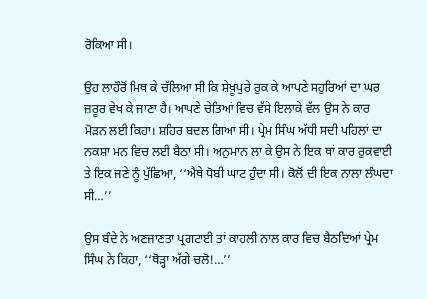ਰੋਕਿਆ ਸੀ।

ਉਹ ਲਾਹੌਰੋਂ ਮਿਥ ਕੇ ਚੱਲਿਆ ਸੀ ਕਿ ਸ਼ੇਖ਼ੂਪੁਰੇ ਰੁਕ ਕੇ ਆਪਣੇ ਸਹੁਰਿਆਂ ਦਾ ਘਰ ਜ਼ਰੂਰ ਵੇਖ ਕੇ ਜਾਣਾ ਹੈ। ਆਪਣੇ ਚੇਤਿਆਂ ਵਿਚ ਵੱਸੇ ਇਲਾਕੇ ਵੱਲ ਉਸ ਨੇ ਕਾਰ ਮੋੜਨ ਲਈ ਕਿਹਾ। ਸ਼ਹਿਰ ਬਦਲ ਗਿਆ ਸੀ। ਪ੍ਰੇਮ ਸਿੰਘ ਅੱਧੀ ਸਦੀ ਪਹਿਲਾਂ ਦਾ ਨਕਸ਼ਾ ਮਨ ਵਿਚ ਲਈ ਬੈਠਾ ਸੀ। ਅਨੁਮਾਨ ਲਾ ਕੇ ਉਸ ਨੇ ਇਕ ਥਾਂ ਕਾਰ ਰੁਕਵਾਈ ਤੇ ਇਕ ਜਣੇ ਨੂੰ ਪੁੱਛਿਆ, ‘‘ਐਥੇ ਧੋਬੀ ਘਾਟ ਹੁੰਦਾ ਸੀ। ਕੋਲੋਂ ਦੀ ਇਕ ਨਾਲਾ ਲੰਘਦਾ ਸੀ…’’

ਉਸ ਬੰਦੇ ਨੇ ਅਣਜਾਣਤਾ ਪ੍ਰਗਟਾਈ ਤਾਂ ਕਾਹਲੀ ਨਾਲ ਕਾਰ ਵਿਚ ਬੈਠਦਿਆਂ ਪ੍ਰੇਮ ਸਿੰਘ ਨੇ ਕਿਹਾ, ‘‘ਥੋੜ੍ਹਾ ਅੱਗੇ ਚਲੋ!…’’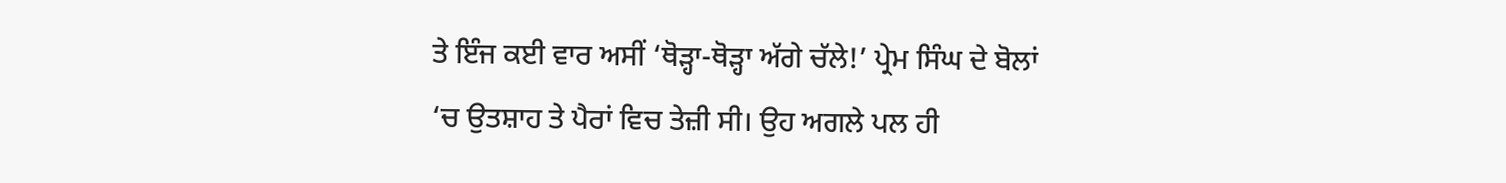ਤੇ ਇੰਜ ਕਈ ਵਾਰ ਅਸੀਂ ‘ਥੋੜ੍ਹਾ-ਥੋੜ੍ਹਾ ਅੱਗੇ ਚੱਲੇ!’ ਪ੍ਰੇਮ ਸਿੰਘ ਦੇ ਬੋਲਾਂ ‘ਚ ਉਤਸ਼ਾਹ ਤੇ ਪੈਰਾਂ ਵਿਚ ਤੇਜ਼ੀ ਸੀ। ਉਹ ਅਗਲੇ ਪਲ ਹੀ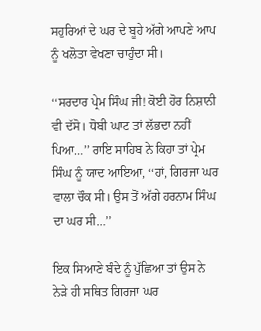ਸਹੁਰਿਆਂ ਦੇ ਘਰ ਦੇ ਬੂਹੇ ਅੱਗੇ ਆਪਣੇ ਆਪ ਨੂੰ ਖਲੋਤਾ ਵੇਖਣਾ ਚਾਹੁੰਦਾ ਸੀ।

‘‘ਸਰਦਾਰ ਪ੍ਰੇਮ ਸਿੰਘ ਜੀ! ਕੋਈ ਹੋਰ ਨਿਸ਼ਾਨੀ ਵੀ ਦੱਸੋ। ਧੋਬੀ ਘਾਟ ਤਾਂ ਲੱਭਦਾ ਨਹੀਂ ਪਿਆ…’’ ਰਾਇ ਸਾਹਿਬ ਨੇ ਕਿਹਾ ਤਾਂ ਪ੍ਰੇਮ ਸਿੰਘ ਨੂੰ ਯਾਦ ਆਇਆ, ‘‘ਹਾਂ, ਗਿਰਜਾ ਘਰ ਵਾਲਾ ਚੌਕ ਸੀ। ਉਸ ਤੋਂ ਅੱਗੇ ਹਰਨਾਮ ਸਿੰਘ ਦਾ ਘਰ ਸੀ…’’

ਇਕ ਸਿਆਣੇ ਬੰਦੇ ਨੂੰ ਪੁੱਛਿਆ ਤਾਂ ਉਸ ਨੇ ਨੇੜੇ ਹੀ ਸਥਿਤ ਗਿਰਜਾ ਘਰ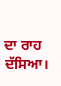ਦਾ ਰਾਹ ਦੱਸਿਆ।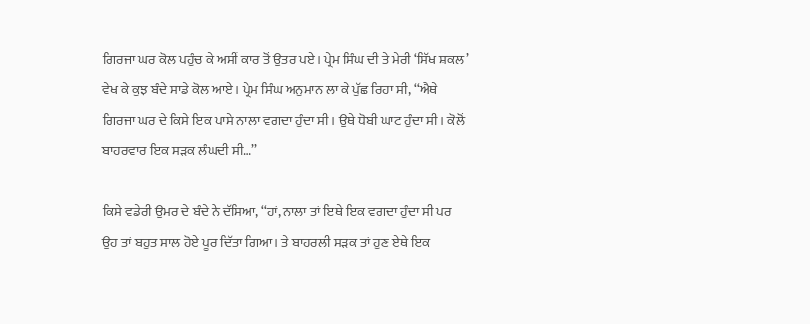ਗਿਰਜਾ ਘਰ ਕੋਲ ਪਹੁੰਚ ਕੇ ਅਸੀਂ ਕਾਰ ਤੋਂ ਉਤਰ ਪਏ। ਪ੍ਰੇਮ ਸਿੰਘ ਦੀ ਤੇ ਮੇਰੀ ‘ਸਿੱਖ ਸ਼ਕਲ’ ਵੇਖ ਕੇ ਕੁਝ ਬੰਦੇ ਸਾਡੇ ਕੋਲ ਆਏ। ਪ੍ਰੇਮ ਸਿੰਘ ਅਨੁਮਾਨ ਲਾ ਕੇ ਪੁੱਛ ਰਿਹਾ ਸੀ, ‘‘ਐਥੇ ਗਿਰਜਾ ਘਰ ਦੇ ਕਿਸੇ ਇਕ ਪਾਸੇ ਨਾਲਾ ਵਗਦਾ ਹੁੰਦਾ ਸੀ। ਉਥੇ ਧੋਬੀ ਘਾਟ ਹੁੰਦਾ ਸੀ। ਕੋਲੋਂ ਬਾਹਰਵਾਰ ਇਕ ਸੜਕ ਲੰਘਦੀ ਸੀ…’’

ਕਿਸੇ ਵਡੇਰੀ ਉਮਰ ਦੇ ਬੰਦੇ ਨੇ ਦੱਸਿਆ, ‘‘ਹਾਂ, ਨਾਲਾ ਤਾਂ ਇਥੇ ਇਕ ਵਗਦਾ ਹੁੰਦਾ ਸੀ ਪਰ ਉਹ ਤਾਂ ਬਹੁਤ ਸਾਲ ਹੋਏ ਪੂਰ ਦਿੱਤਾ ਗਿਆ। ਤੇ ਬਾਹਰਲੀ ਸੜਕ ਤਾਂ ਹੁਣ ਏਥੇ ਇਕ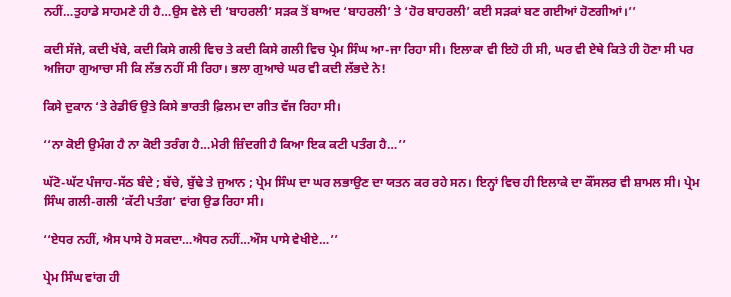ਨਹੀਂ…ਤੁਹਾਡੇ ਸਾਹਮਣੇ ਹੀ ਹੈ…ਉਸ ਵੇਲੇ ਦੀ ‘ਬਾਹਰਲੀ’ ਸੜਕ ਤੋਂ ਬਾਅਦ ‘ਬਾਹਰਲੀ’ ਤੇ ‘ਹੋਰ ਬਾਹਰਲੀ’ ਕਈ ਸੜਕਾਂ ਬਣ ਗਈਆਂ ਹੋਣਗੀਆਂ।’’

ਕਦੀ ਸੱਜੇ, ਕਦੀ ਖੱਬੇ, ਕਦੀ ਕਿਸੇ ਗਲੀ ਵਿਚ ਤੇ ਕਦੀ ਕਿਸੇ ਗਲੀ ਵਿਚ ਪ੍ਰੇਮ ਸਿੰਘ ਆ-ਜਾ ਰਿਹਾ ਸੀ। ਇਲਾਕਾ ਵੀ ਇਹੋ ਹੀ ਸੀ, ਘਰ ਵੀ ਏਥੇ ਕਿਤੇ ਹੀ ਹੋਣਾ ਸੀ ਪਰ ਅਜਿਹਾ ਗੁਆਚਾ ਸੀ ਕਿ ਲੱਭ ਨਹੀਂ ਸੀ ਰਿਹਾ। ਭਲਾ ਗੁਆਚੇ ਘਰ ਵੀ ਕਦੀ ਲੱਭਦੇ ਨੇ!

ਕਿਸੇ ਦੁਕਾਨ ‘ਤੇ ਰੇਡੀਓ ਉਤੇ ਕਿਸੇ ਭਾਰਤੀ ਫ਼ਿਲਮ ਦਾ ਗੀਤ ਵੱਜ ਰਿਹਾ ਸੀ।

‘‘ਨਾ ਕੋਈ ਉਮੰਗ ਹੈ ਨਾ ਕੋਈ ਤਰੰਗ ਹੈ…ਮੇਰੀ ਜ਼ਿੰਦਗੀ ਹੈ ਕਿਆ ਇਕ ਕਟੀ ਪਤੰਗ ਹੈ…’’

ਘੱਟੋ-ਘੱਟ ਪੰਜਾਹ-ਸੱਠ ਬੰਦੇ ; ਬੱਚੇ, ਬੁੱਢੇ ਤੇ ਜੁਆਨ ; ਪ੍ਰੇਮ ਸਿੰਘ ਦਾ ਘਰ ਲਭਾਉਣ ਦਾ ਯਤਨ ਕਰ ਰਹੇ ਸਨ। ਇਨ੍ਹਾਂ ਵਿਚ ਹੀ ਇਲਾਕੇ ਦਾ ਕੌਂਸਲਰ ਵੀ ਸ਼ਾਮਲ ਸੀ। ਪ੍ਰੇਮ ਸਿੰਘ ਗਲੀ-ਗਲੀ ‘ਕੱਟੀ ਪਤੰਗ’ ਵਾਂਗ ਉਡ ਰਿਹਾ ਸੀ।

‘‘ਏਧਰ ਨਹੀਂ, ਐਸ ਪਾਸੇ ਹੋ ਸਕਦਾ…ਐਧਰ ਨਹੀਂ…ਔਸ ਪਾਸੇ ਵੇਖੀਏ…’’

ਪ੍ਰੇਮ ਸਿੰਘ ਵਾਂਗ ਹੀ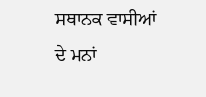ਸਥਾਨਕ ਵਾਸੀਆਂ ਦੇ ਮਨਾਂ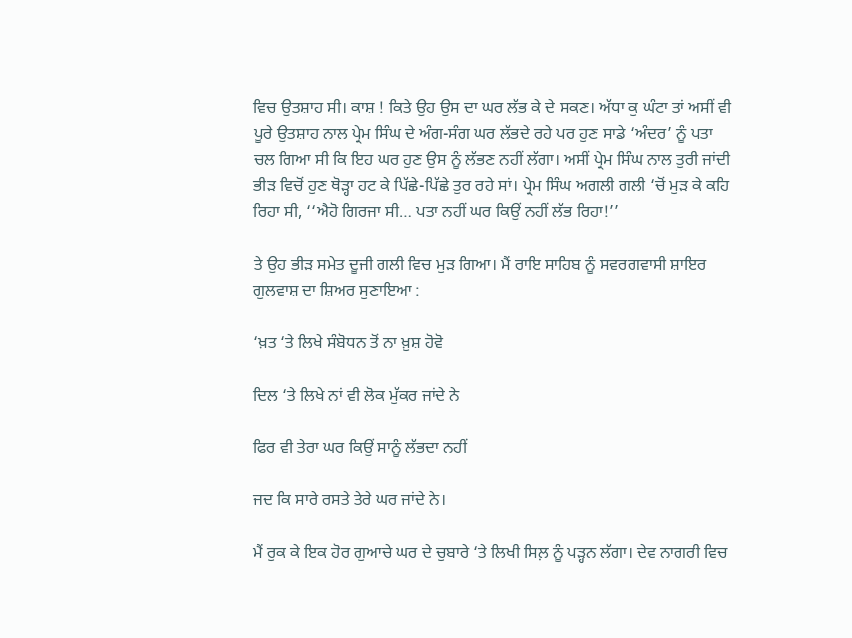ਵਿਚ ਉਤਸ਼ਾਹ ਸੀ। ਕਾਸ਼ ! ਕਿਤੇ ਉਹ ਉਸ ਦਾ ਘਰ ਲੱਭ ਕੇ ਦੇ ਸਕਣ। ਅੱਧਾ ਕੁ ਘੰਟਾ ਤਾਂ ਅਸੀਂ ਵੀ ਪੂਰੇ ਉਤਸ਼ਾਹ ਨਾਲ ਪ੍ਰੇਮ ਸਿੰਘ ਦੇ ਅੰਗ-ਸੰਗ ਘਰ ਲੱਭਦੇ ਰਹੇ ਪਰ ਹੁਣ ਸਾਡੇ ‘ਅੰਦਰ’ ਨੂੰ ਪਤਾ ਚਲ ਗਿਆ ਸੀ ਕਿ ਇਹ ਘਰ ਹੁਣ ਉਸ ਨੂੰ ਲੱਭਣ ਨਹੀਂ ਲੱਗਾ। ਅਸੀਂ ਪ੍ਰੇਮ ਸਿੰਘ ਨਾਲ ਤੁਰੀ ਜਾਂਦੀ ਭੀੜ ਵਿਚੋਂ ਹੁਣ ਥੋੜ੍ਹਾ ਹਟ ਕੇ ਪਿੱਛੇ-ਪਿੱਛੇ ਤੁਰ ਰਹੇ ਸਾਂ। ਪ੍ਰੇਮ ਸਿੰਘ ਅਗਲੀ ਗਲੀ ‘ਚੋਂ ਮੁੜ ਕੇ ਕਹਿ ਰਿਹਾ ਸੀ, ‘‘ਐਹੋ ਗਿਰਜਾ ਸੀ… ਪਤਾ ਨਹੀਂ ਘਰ ਕਿਉਂ ਨਹੀਂ ਲੱਭ ਰਿਹਾ!’’

ਤੇ ਉਹ ਭੀੜ ਸਮੇਤ ਦੂਜੀ ਗਲੀ ਵਿਚ ਮੁੜ ਗਿਆ। ਮੈਂ ਰਾਇ ਸਾਹਿਬ ਨੂੰ ਸਵਰਗਵਾਸੀ ਸ਼ਾਇਰ ਗੁਲਵਾਸ਼ ਦਾ ਸ਼ਿਅਰ ਸੁਣਾਇਆ :

‘ਖ਼ਤ ‘ਤੇ ਲਿਖੇ ਸੰਬੋਧਨ ਤੋਂ ਨਾ ਖ਼ੁਸ਼ ਹੋਵੋ

ਦਿਲ ‘ਤੇ ਲਿਖੇ ਨਾਂ ਵੀ ਲੋਕ ਮੁੱਕਰ ਜਾਂਦੇ ਨੇ

ਫਿਰ ਵੀ ਤੇਰਾ ਘਰ ਕਿਉਂ ਸਾਨੂੰ ਲੱਭਦਾ ਨਹੀਂ

ਜਦ ਕਿ ਸਾਰੇ ਰਸਤੇ ਤੇਰੇ ਘਰ ਜਾਂਦੇ ਨੇ।

ਮੈਂ ਰੁਕ ਕੇ ਇਕ ਹੋਰ ਗੁਆਚੇ ਘਰ ਦੇ ਚੁਬਾਰੇ ‘ਤੇ ਲਿਖੀ ਸਿਲ਼ ਨੂੰ ਪੜ੍ਹਨ ਲੱਗਾ। ਦੇਵ ਨਾਗਰੀ ਵਿਚ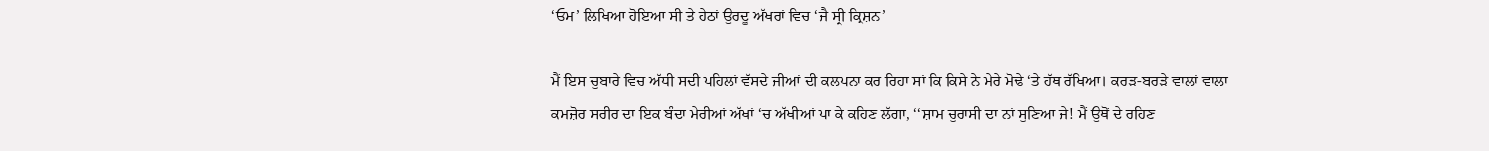‘ਓਮ’ ਲਿਖਿਆ ਹੋਇਆ ਸੀ ਤੇ ਹੇਠਾਂ ਉਰਦੂ ਅੱਖਰਾਂ ਵਿਚ ‘ਜੈ ਸ੍ਰੀ ਕ੍ਰਿਸ਼ਨ’

ਮੈਂ ਇਸ ਚੁਬਾਰੇ ਵਿਚ ਅੱਧੀ ਸਦੀ ਪਹਿਲਾਂ ਵੱਸਦੇ ਜੀਆਂ ਦੀ ਕਲਪਨਾ ਕਰ ਰਿਹਾ ਸਾਂ ਕਿ ਕਿਸੇ ਨੇ ਮੇਰੇ ਮੋਢੇ ‘ਤੇ ਹੱਥ ਰੱਖਿਆ। ਕਰੜ-ਬਰੜੇ ਵਾਲਾਂ ਵਾਲਾ ਕਮਜ਼ੋਰ ਸਰੀਰ ਦਾ ਇਕ ਬੰਦਾ ਮੇਰੀਆਂ ਅੱਖਾਂ ‘ਚ ਅੱਖੀਆਂ ਪਾ ਕੇ ਕਹਿਣ ਲੱਗਾ, ‘‘ਸ਼ਾਮ ਚੁਰਾਸੀ ਦਾ ਨਾਂ ਸੁਣਿਆ ਜੇ! ਮੈਂ ਉਥੋਂ ਦੇ ਰਹਿਣ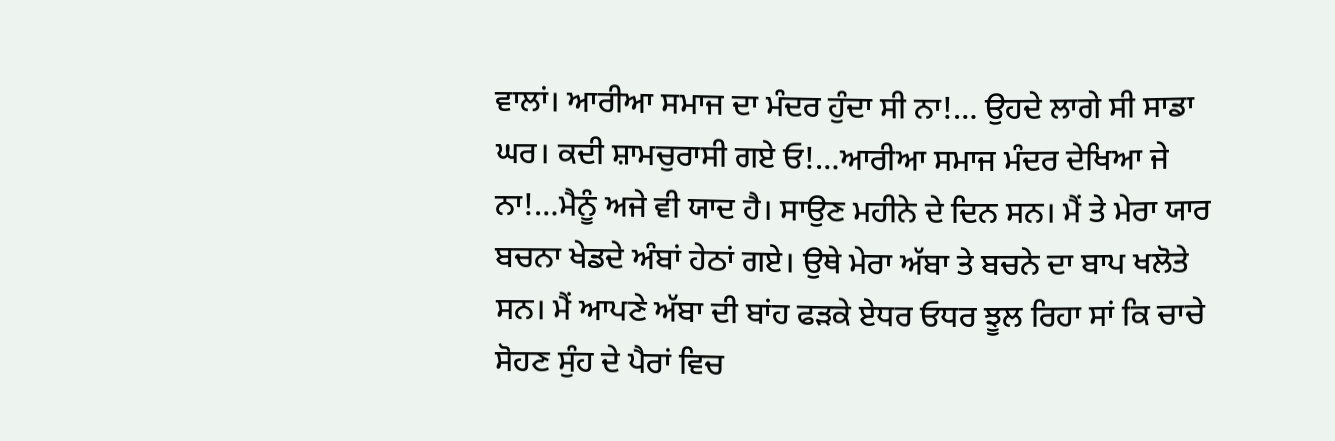ਵਾਲਾਂ। ਆਰੀਆ ਸਮਾਜ ਦਾ ਮੰਦਰ ਹੁੰਦਾ ਸੀ ਨਾ!… ਉਹਦੇ ਲਾਗੇ ਸੀ ਸਾਡਾ ਘਰ। ਕਦੀ ਸ਼ਾਮਚੁਰਾਸੀ ਗਏ ਓ!…ਆਰੀਆ ਸਮਾਜ ਮੰਦਰ ਦੇਖਿਆ ਜੇ ਨਾ!…ਮੈਨੂੰ ਅਜੇ ਵੀ ਯਾਦ ਹੈ। ਸਾਉਣ ਮਹੀਨੇ ਦੇ ਦਿਨ ਸਨ। ਮੈਂ ਤੇ ਮੇਰਾ ਯਾਰ ਬਚਨਾ ਖੇਡਦੇ ਅੰਬਾਂ ਹੇਠਾਂ ਗਏ। ਉਥੇ ਮੇਰਾ ਅੱਬਾ ਤੇ ਬਚਨੇ ਦਾ ਬਾਪ ਖਲੋਤੇ ਸਨ। ਮੈਂ ਆਪਣੇ ਅੱਬਾ ਦੀ ਬਾਂਹ ਫੜਕੇ ਏਧਰ ਓਧਰ ਝੂਲ ਰਿਹਾ ਸਾਂ ਕਿ ਚਾਚੇ ਸੋਹਣ ਸੁੰਹ ਦੇ ਪੈਰਾਂ ਵਿਚ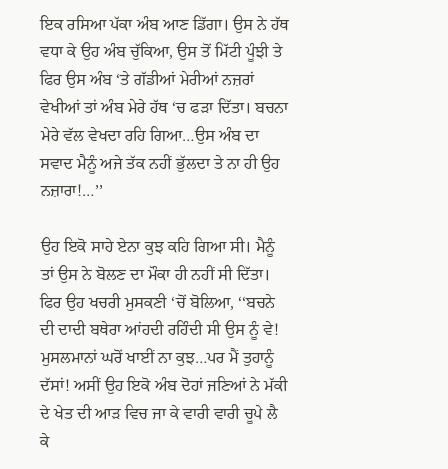ਇਕ ਰਸਿਆ ਪੱਕਾ ਅੰਬ ਆਣ ਡਿੱਗਾ। ਉਸ ਨੇ ਹੱਥ ਵਧਾ ਕੇ ਉਹ ਅੰਬ ਚੁੱਕਿਆ, ਉਸ ਤੋਂ ਮਿੱਟੀ ਪੂੰਝੀ ਤੇ ਫਿਰ ਉਸ ਅੰਬ ‘ਤੇ ਗੱਡੀਆਂ ਮੇਰੀਆਂ ਨਜ਼ਰਾਂ ਵੇਖੀਆਂ ਤਾਂ ਅੰਬ ਮੇਰੇ ਹੱਥ ‘ਚ ਫੜਾ ਦਿੱਤਾ। ਬਚਨਾ ਮੇਰੇ ਵੱਲ ਵੇਖਦਾ ਰਹਿ ਗਿਆ…ਉਸ ਅੰਬ ਦਾ ਸਵਾਦ ਮੈਨੂੰ ਅਜੇ ਤੱਕ ਨਹੀਂ ਭੁੱਲਦਾ ਤੇ ਨਾ ਹੀ ਉਹ ਨਜ਼ਾਰਾ!…’’

ਉਹ ਇਕੋ ਸਾਹੇ ਏਨਾ ਕੁਝ ਕਹਿ ਗਿਆ ਸੀ। ਮੈਨੂੰ ਤਾਂ ਉਸ ਨੇ ਬੋਲਣ ਦਾ ਮੌਕਾ ਹੀ ਨਹੀਂ ਸੀ ਦਿੱਤਾ। ਫਿਰ ਉਹ ਖਚਰੀ ਮੁਸਕਣੀ ‘ਚੋਂ ਬੋਲਿਆ, ‘‘ਬਚਨੇ ਦੀ ਦਾਦੀ ਬਥੇਰਾ ਆਂਹਦੀ ਰਹਿੰਦੀ ਸੀ ਉਸ ਨੂੰ ਵੇ! ਮੁਸਲਮਾਨਾਂ ਘਰੋਂ ਖਾਈਂ ਨਾ ਕੁਝ…ਪਰ ਮੈਂ ਤੁਹਾਨੂੰ ਦੱਸਾਂ! ਅਸੀਂ ਉਹ ਇਕੋ ਅੰਬ ਦੋਹਾਂ ਜਣਿਆਂ ਨੇ ਮੱਕੀ ਦੇ ਖੇਤ ਦੀ ਆੜ ਵਿਚ ਜਾ ਕੇ ਵਾਰੀ ਵਾਰੀ ਚੂਪੇ ਲੈ ਕੇ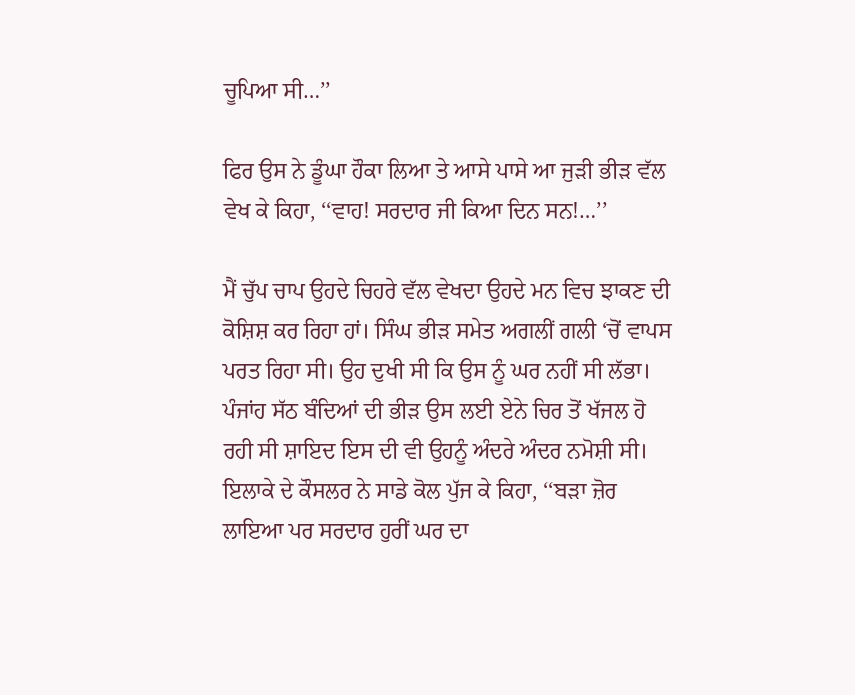ਚੂਪਿਆ ਸੀ…’’

ਫਿਰ ਉਸ ਨੇ ਡੂੰਘਾ ਹੌਕਾ ਲਿਆ ਤੇ ਆਸੇ ਪਾਸੇ ਆ ਜੁੜੀ ਭੀੜ ਵੱਲ ਵੇਖ ਕੇ ਕਿਹਾ, ‘‘ਵਾਹ! ਸਰਦਾਰ ਜੀ ਕਿਆ ਦਿਨ ਸਨ!…’’

ਮੈਂ ਚੁੱਪ ਚਾਪ ਉਹਦੇ ਚਿਹਰੇ ਵੱਲ ਵੇਖਦਾ ਉਹਦੇ ਮਨ ਵਿਚ ਝਾਕਣ ਦੀ ਕੋਸ਼ਿਸ਼ ਕਰ ਰਿਹਾ ਹਾਂ। ਸਿੰਘ ਭੀੜ ਸਮੇਤ ਅਗਲੀਂ ਗਲੀ ‘ਚੋਂ ਵਾਪਸ ਪਰਤ ਰਿਹਾ ਸੀ। ਉਹ ਦੁਖੀ ਸੀ ਕਿ ਉਸ ਨੂੰ ਘਰ ਨਹੀਂ ਸੀ ਲੱਭਾ। ਪੰਜਾਂਹ ਸੱਠ ਬੰਦਿਆਂ ਦੀ ਭੀੜ ਉਸ ਲਈ ਏਨੇ ਚਿਰ ਤੋਂ ਖੱਜਲ ਹੋ ਰਹੀ ਸੀ ਸ਼ਾਇਦ ਇਸ ਦੀ ਵੀ ਉਹਨੂੰ ਅੰਦਰੇ ਅੰਦਰ ਨਮੋਸ਼ੀ ਸੀ। ਇਲਾਕੇ ਦੇ ਕੌਸਲਰ ਨੇ ਸਾਡੇ ਕੋਲ ਪੁੱਜ ਕੇ ਕਿਹਾ, ‘‘ਬੜਾ ਜ਼ੋਰ ਲਾਇਆ ਪਰ ਸਰਦਾਰ ਹੁਰੀਂ ਘਰ ਦਾ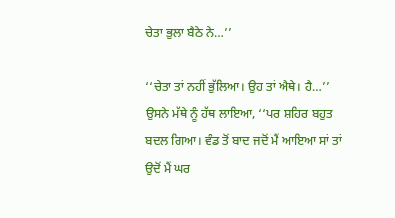ਚੇਤਾ ਭੁਲਾ ਬੈਠੇ ਨੇ…’’

‘‘ਚੇਤਾ ਤਾਂ ਨਹੀਂ ਭੁੱਲਿਆ। ਉਹ ਤਾਂ ਐਥੇ। ਹੈ…’’ ਉਸਨੇ ਮੱਥੇ ਨੂੰ ਹੱਥ ਲਾਇਆ, ‘‘ਪਰ ਸ਼ਹਿਰ ਬਹੁਤ ਬਦਲ ਗਿਆ। ਵੰਡ ਤੋਂ ਬਾਦ ਜਦੋਂ ਮੈਂ ਆਇਆ ਸਾਂ ਤਾਂ ਉਦੋਂ ਮੈਂ ਘਰ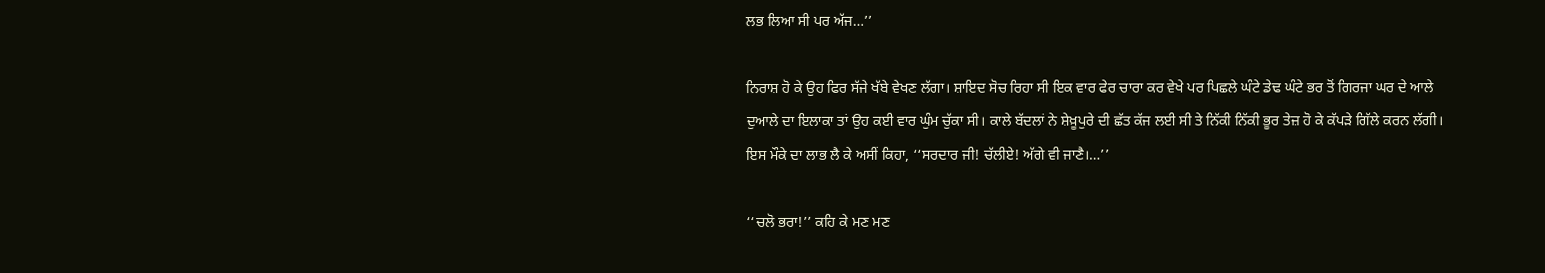ਲਭ ਲਿਆ ਸੀ ਪਰ ਅੱਜ…’’

ਨਿਰਾਸ਼ ਹੋ ਕੇ ਉਹ ਫਿਰ ਸੱਜੇ ਖੱਬੇ ਵੇਖਣ ਲੱਗਾ। ਸ਼ਾਇਦ ਸੋਚ ਰਿਹਾ ਸੀ ਇਕ ਵਾਰ ਫੇਰ ਚਾਰਾ ਕਰ ਵੇਖੇ ਪਰ ਪਿਛਲੇ ਘੰਟੇ ਡੇਢ ਘੰਟੇ ਭਰ ਤੋਂ ਗਿਰਜਾ ਘਰ ਦੇ ਆਲੇ ਦੁਆਲੇ ਦਾ ਇਲਾਕਾ ਤਾਂ ਉਹ ਕਈ ਵਾਰ ਘੁੰਮ ਚੁੱਕਾ ਸੀ। ਕਾਲੇ ਬੱਦਲਾਂ ਨੇ ਸ਼ੇਖ਼ੂਪੁਰੇ ਦੀ ਛੱਤ ਕੱਜ ਲਈ ਸੀ ਤੇ ਨਿੱਕੀ ਨਿੱਕੀ ਭੂਰ ਤੇਜ਼ ਹੋ ਕੇ ਕੱਪੜੇ ਗਿੱਲੇ ਕਰਨ ਲੱਗੀ। ਇਸ ਮੌਕੇ ਦਾ ਲਾਭ ਲੈ ਕੇ ਅਸੀਂ ਕਿਹਾ, ‘‘ਸਰਦਾਰ ਜੀ! ਚੱਲੀਏ! ਅੱਗੇ ਵੀ ਜਾਣੈ।…’’

‘‘ਚਲੋ ਭਰਾ!’’ ਕਹਿ ਕੇ ਮਣ ਮਣ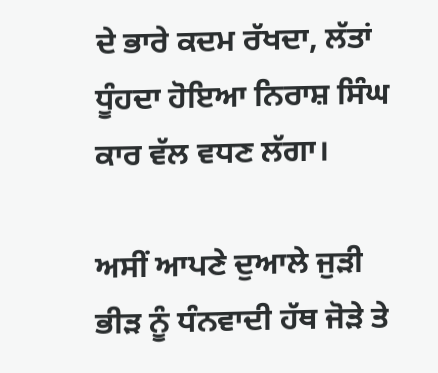ਦੇ ਭਾਰੇ ਕਦਮ ਰੱਖਦਾ, ਲੱਤਾਂ ਧੂੰਹਦਾ ਹੋਇਆ ਨਿਰਾਸ਼ ਸਿੰਘ ਕਾਰ ਵੱਲ ਵਧਣ ਲੱਗਾ।

ਅਸੀਂ ਆਪਣੇ ਦੁਆਲੇ ਜੁੜੀ ਭੀੜ ਨੂੰ ਧੰਨਵਾਦੀ ਹੱਥ ਜੋੜੇ ਤੇ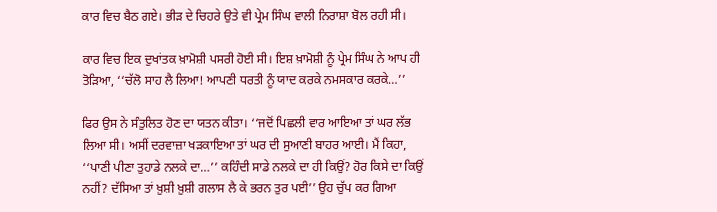ਕਾਰ ਵਿਚ ਬੈਠ ਗਏ। ਭੀੜ ਦੇ ਚਿਹਰੇ ਉਤੇ ਵੀ ਪ੍ਰੇਮ ਸਿੰਘ ਵਾਲੀ ਨਿਰਾਸ਼ਾ ਬੋਲ ਰਹੀ ਸੀ।

ਕਾਰ ਵਿਚ ਇਕ ਦੁਖਾਂਤਕ ਖ਼ਾਮੋਸ਼ੀ ਪਸਰੀ ਹੋਈ ਸੀ। ਇਸ਼ ਖ਼ਾਮੋਸ਼ੀ ਨੂੰ ਪ੍ਰੇਮ ਸਿੰਘ ਨੇ ਆਪ ਹੀ ਤੋੜਿਆ, ‘‘ਚੱਲੋ ਸਾਹ ਲੈ ਲਿਆ! ਆਪਣੀ ਧਰਤੀ ਨੂੰ ਯਾਦ ਕਰਕੇ ਨਮਸਕਾਰ ਕਰਕੇ…’’

ਫਿਰ ਉਸ ਨੇ ਸੰਤੁਲਿਤ ਹੋਣ ਦਾ ਯਤਨ ਕੀਤਾ। ‘‘ਜਦੋਂ ਪਿਛਲੀ ਵਾਰ ਆਇਆ ਤਾਂ ਘਰ ਲੱਭ ਲਿਆ ਸੀ। ਅਸੀਂ ਦਰਵਾਜ਼ਾ ਖੜਕਾਇਆ ਤਾਂ ਘਰ ਦੀ ਸੁਆਣੀ ਬਾਹਰ ਆਈ। ਮੈਂ ਕਿਹਾ, ‘‘ਪਾਣੀ ਪੀਣਾ ਤੁਹਾਡੇ ਨਲਕੇ ਦਾ…’’ ਕਹਿੰਦੀ ਸਾਡੇ ਨਲਕੇ ਦਾ ਹੀ ਕਿਉਂ? ਹੋਰ ਕਿਸੇ ਦਾ ਕਿਉਂ ਨਹੀਂ? ਦੱਸਿਆ ਤਾਂ ਖ਼ੁਸ਼ੀ ਖ਼ੁਸ਼ੀ ਗਲਾਸ ਲੈ ਕੇ ਭਰਨ ਤੁਰ ਪਈ’’ ਉਹ ਚੁੱਪ ਕਰ ਗਿਆ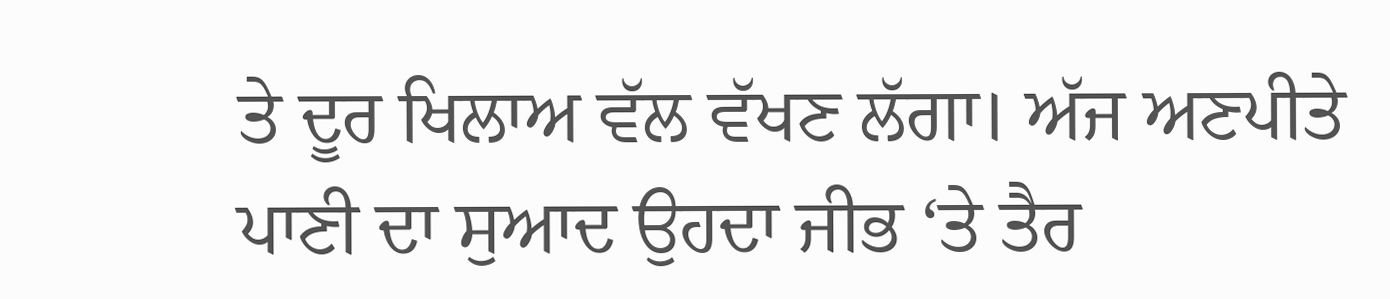ਤੇ ਦੂਰ ਖਿਲਾਅ ਵੱਲ ਵੱਖਣ ਲੱਗਾ। ਅੱਜ ਅਣਪੀਤੇ ਪਾਣੀ ਦਾ ਸੁਆਦ ਉਹਦਾ ਜੀਭ ‘ਤੇ ਤੈਰ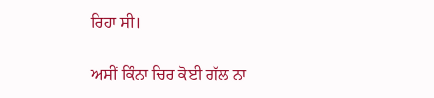ਰਿਹਾ ਸੀ।

ਅਸੀਂ ਕਿੰਨਾ ਚਿਰ ਕੋਈ ਗੱਲ ਨਾ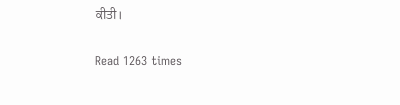ਕੀਤੀ।

Read 1263 times